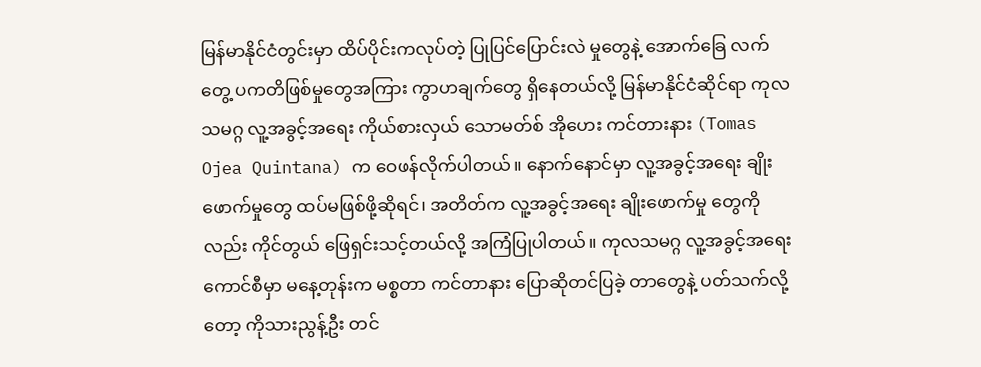မြန်မာနိုင်ငံတွင်းမှာ ထိပ်ပိုင်းကလုပ်တဲ့ ပြုပြင်ပြောင်းလဲ မှုတွေနဲ့ အောက်ခြေ လက်တွေ့ ပကတိဖြစ်မှုတွေအကြား ကွာဟချက်တွေ ရှိနေတယ်လို့ မြန်မာနိုင်ငံဆိုင်ရာ ကုလသမဂ္ဂ လူ့အခွင့်အရေး ကိုယ်စားလှယ် သောမတ်စ် အိုဟေး ကင်တားနား (Tomas Ojea Quintana) က ဝေဖန်လိုက်ပါတယ်။ နောက်နောင်မှာ လူ့အခွင့်အရေး ချိုးဖောက်မှုတွေ ထပ်မဖြစ်ဖို့ဆိုရင်၊ အတိတ်က လူ့အခွင့်အရေး ချိုးဖောက်မှု တွေကိုလည်း ကိုင်တွယ် ဖြေရှင်းသင့်တယ်လို့ အကြံပြုပါတယ်။ ကုလသမဂ္ဂ လူ့အခွင့်အရေးကောင်စီမှာ မနေ့တုန်းက မစ္စတာ ကင်တာနား ပြောဆိုတင်ပြခဲ့ တာတွေနဲ့ ပတ်သက်လို့တော့ ကိုသားညွန့်ဦး တင်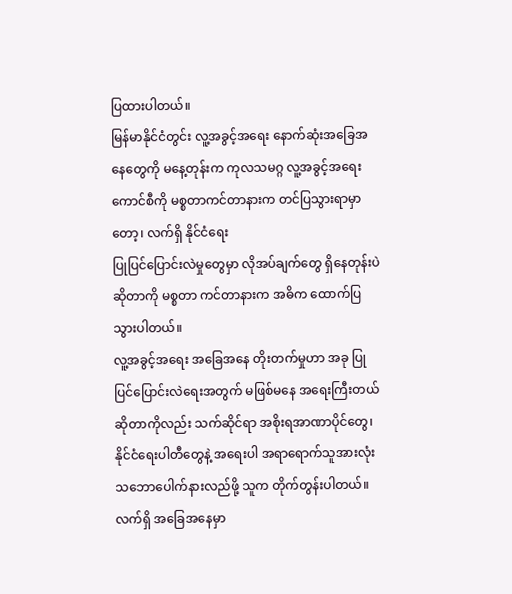ပြထားပါတယ်။
မြန်မာနိုင်ငံတွင်း လူ့အခွင့်အရေး နောက်ဆုံးအခြေအနေတွေကို မနေ့တုန်းက ကုလသမဂ္ဂ လူ့အခွင့်အရေးကောင်စီကို မစ္စတာကင်တာနားက တင်ပြသွားရာမှာတော့၊ လက်ရှိ နိုင်ငံရေး
ပြုပြင်ပြောင်းလဲမှုတွေမှာ လိုအပ်ချက်တွေ ရှိနေတုန်းပဲဆိုတာကို မစ္စတာ ကင်တာနားက အဓိက ထောက်ပြသွားပါတယ်။
လူ့အခွင့်အရေး အခြေအနေ တိုးတက်မှုဟာ အခု ပြုပြင်ပြောင်းလဲရေးအတွက် မဖြစ်မနေ အရေးကြီးတယ် ဆိုတာကိုလည်း သက်ဆိုင်ရာ အစိုးရအာဏာပိုင်တွေ၊ နိုင်ငံရေးပါတီတွေနဲ့ အရေးပါ အရာရောက်သူအားလုံး သဘောပေါက်နားလည်ဖို့ သူက တိုက်တွန်းပါတယ်။
လက်ရှိ အခြေအနေမှာ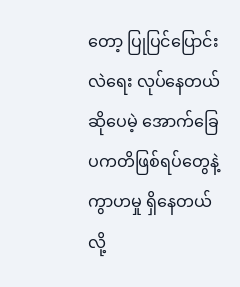တော့ ပြုပြင်ပြောင်းလဲရေး လုပ်နေတယ်ဆိုပေမဲ့ အောက်ခြေ ပကတိဖြစ်ရပ်တွေနဲ့ ကွာဟမှု ရှိနေတယ်လို့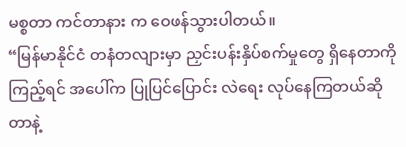မစ္စတာ ကင်တာနား က ဝေဖန်သွားပါတယ်။
“မြန်မာနိုင်ငံ တနံတလျားမှာ ညှင်းပန်းနှိပ်စက်မှုတွေ ရှိနေတာကိုကြည့်ရင် အပေါ်က ပြုပြင်ပြောင်း လဲရေး လုပ်နေကြတယ်ဆိုတာနဲ့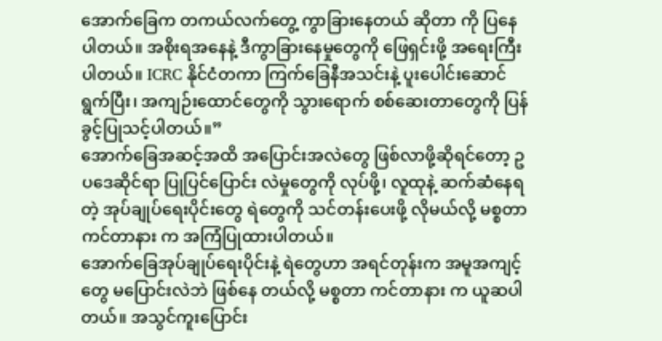အောက်ခြေက တကယ်လက်တွေ့ ကွာခြားနေတယ် ဆိုတာ ကို ပြနေပါတယ်။ အစိုးရအနေနဲ့ ဒီကွာခြားနေမှုတွေကို ဖြေရှင်းဖို့ အရေးကြီးပါတယ်။ ICRC နိုင်ငံတကာ ကြက်ခြေနီအသင်းနဲ့ ပူးပေါင်းဆောင်ရွက်ပြီး၊ အကျဉ်းထောင်တွေကို သွားရောက် စစ်ဆေးတာတွေကို ပြန်ခွင့်ပြုသင့်ပါတယ်။”
အောက်ခြေအဆင့်အထိ အပြောင်းအလဲတွေ ဖြစ်လာဖို့ဆိုရင်တော့ ဥပဒေဆိုင်ရာ ပြုပြင်ပြောင်း လဲမှုတွေကို လုပ်ဖို့၊ လူထုနဲ့ ဆက်ဆံနေရတဲ့ အုပ်ချုပ်ရေးပိုင်းတွေ ရဲတွေကို သင်တန်းပေးဖို့ လိုမယ်လို့ မစ္စတာ ကင်တာနား က အကြံပြုထားပါတယ်။
အောက်ခြေအုပ်ချုပ်ရေးပိုင်းနဲ့ ရဲတွေဟာ အရင်တုန်းက အမူအကျင့်တွေ မပြောင်းလဲဘဲ ဖြစ်နေ တယ်လို့ မစ္စတာ ကင်တာနား က ယူဆပါတယ်။ အသွင်ကူးပြောင်း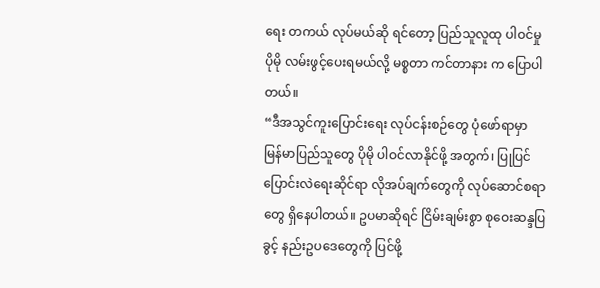ရေး တကယ် လုပ်မယ်ဆို ရင်တော့ ပြည်သူလူထု ပါဝင်မှု ပိုမို လမ်းဖွင့်ပေးရမယ်လို့ မစ္စတာ ကင်တာနား က ပြောပါတယ်။
“ဒီအသွင်ကူးပြောင်းရေး လုပ်ငန်းစဉ်တွေ ပုံဖော်ရာမှာ မြန်မာပြည်သူတွေ ပိုမို ပါဝင်လာနိုင်ဖို့ အတွက်၊ ပြုပြင်ပြောင်းလဲရေးဆိုင်ရာ လိုအပ်ချက်တွေကို လုပ်ဆောင်စရာတွေ ရှိနေပါတယ်။ ဥပမာဆိုရင် ငြိမ်းချမ်းစွာ စုဝေးဆန္ဒပြခွင့် နည်းဥပဒေတွေကို ပြင်ဖို့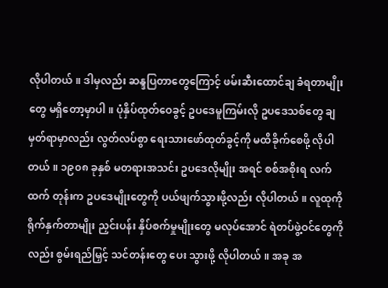လိုပါတယ်။ ဒါမှလည်း ဆန္ဒပြတာတွေကြောင့် ဖမ်းဆီးထောင်ချ ခံရတာမျိုးတွေ မရှိတော့မှာပါ။ ပုံနှိပ်ထုတ်ဝေခွင့် ဥပဒေမူကြမ်းလို ဥပဒေသစ်တွေ ချမှတ်ရာမှာလည်း လွတ်လပ်စွာ ရေးသားဖော်ထုတ်ခွင့်ကို မထိခိုက်စေဖို့ လိုပါတယ်။ ၁၉၀၈ ခုနှစ် မတရားအသင်း ဥပဒေလိုမျိုး အရင် စစ်အစိုးရ လက်ထက် တုန်းက ဥပဒေမျိုးတွေကို ပယ်ဖျက်သွားဖို့လည်း လိုပါတယ်။ လူထုကို ရိုက်နှက်တာမျိုး ညှင်းပန်း နှိပ်စက်မှုမျိုးတွေ မလုပ်အောင် ရဲတပ်ဖွဲ့ဝင်တွေကိုလည်း စွမ်းရည်မြှင့် သင်တန်းတွေ ပေး သွားဖို့ လိုပါတယ်။ အခု အ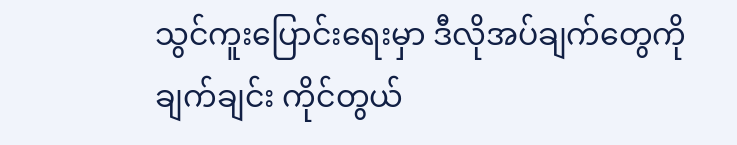သွင်ကူးပြောင်းရေးမှာ ဒီလိုအပ်ချက်တွေကို ချက်ချင်း ကိုင်တွယ်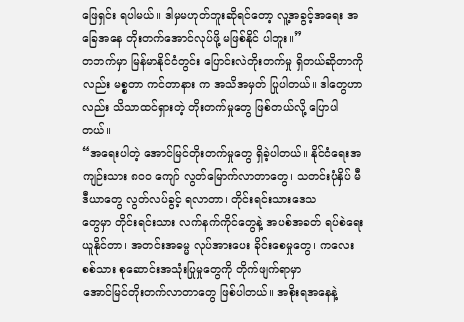ဖြေရှင်း ရပါမယ်။ ဒါမှမဟုတ်ဘူးဆိုရင်တော့ လူ့အခွင့်အရေး အခြေအနေ တိုးတက်အောင်လုပ်ဖို့ မဖြစ်နိုင် ပါဘူး။”
တဘက်မှာ မြန်မာနိုင်ငံတွင်း ပြောင်းလဲတိုးတက်မှု ရှိတယ်ဆိုတာကိုလည်း မစ္စတာ ကင်တာနား က အသိအမှတ် ပြုပါတယ်။ ဒါတွေဟာလည်း သိသာထင်ရှားတဲ့ တိုးတက်မှုတွေ ဖြစ်တယ်လို့ ပြောပါ တယ်။
“အရေးပါတဲ့ အောင်မြင်တိုးတက်မှုတွေ ရှိခဲ့ပါတယ်။ နိုင်ငံရေးအကျဉ်းသား ၈၀၀ ကျော် လွတ်မြောက်လာတာတွေ၊ သတင်းပုံနှိပ် မီဒီယာတွေ လွတ်လပ်ခွင့် ရလာတာ၊ တိုင်းရင်းသားဒေသ
တွေမှာ တိုင်းရင်းသား လက်နက်ကိုင်တွေနဲ့ အပစ်အခတ် ရပ်စဲရေး ယူနိုင်တာ၊ အတင်းအဓမ္မ လုပ်အားပေး ခိုင်းစေမှုတွေ၊ ကလေးစစ်သား စုဆောင်းအသုံးပြုမှုတွေကို တိုက်ဖျက်ရာမှာ
အောင်မြင်တိုးတက်လာတာတွေ ဖြစ်ပါတယ်။ အစိုးရအနေနဲ့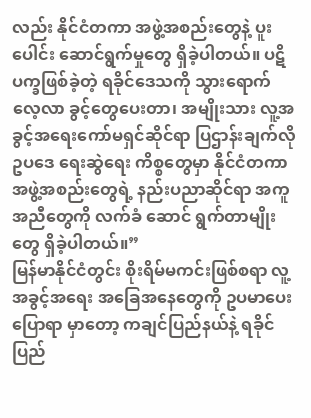လည်း နိုင်ငံတကာ အဖွဲ့အစည်းတွေနဲ့ ပူးပေါင်း ဆောင်ရွက်မှုတွေ ရှိခဲ့ပါတယ်။ ပဋိပက္ခဖြစ်ခဲ့တဲ့ ရခိုင်ဒေသကို သွားရောက် လေ့လာ ခွင့်တွေပေးတာ၊ အမျိုးသား လူ့အခွင့်အရေးကော်မရှင်ဆိုင်ရာ ပြဌာန်းချက်လို ဥပဒေ ရေးဆွဲရေး ကိစ္စတွေမှာ နိုင်ငံတကာအဖွဲ့အစည်းတွေရဲ့ နည်းပညာဆိုင်ရာ အကူအညီတွေကို လက်ခံ ဆောင် ရွက်တာမျိုးတွေ ရှိခဲ့ပါတယ်။”
မြန်မာနိုင်ငံတွင်း စိုးရိမ်မကင်းဖြစ်စရာ လူ့အခွင့်အရေး အခြေအနေတွေကို ဥပမာပေး ပြောရာ မှာတော့ ကချင်ပြည်နယ်နဲ့ ရခိုင်ပြည်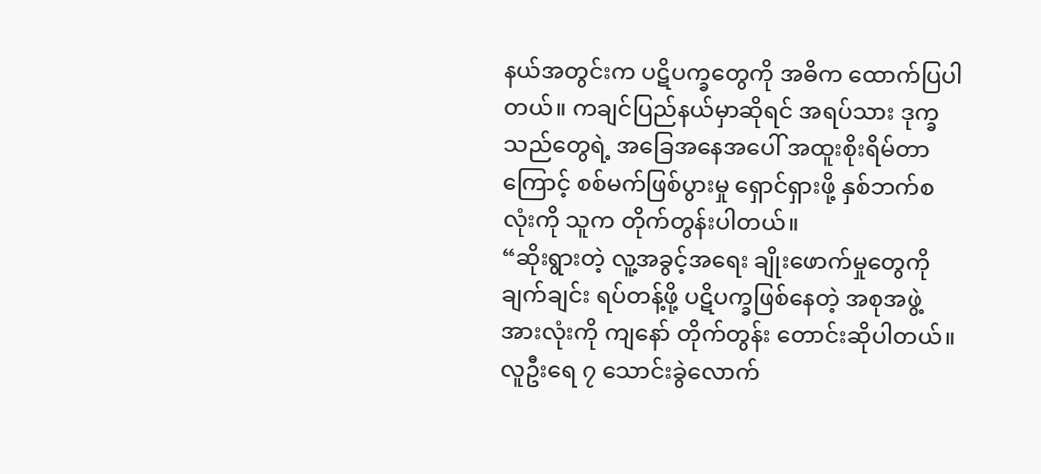နယ်အတွင်းက ပဋိပက္ခတွေကို အဓိက ထောက်ပြပါတယ်။ ကချင်ပြည်နယ်မှာဆိုရင် အရပ်သား ဒုက္ခသည်တွေရဲ့ အခြေအနေအပေါ် အထူးစိုးရိမ်တာကြောင့် စစ်မက်ဖြစ်ပွားမှု ရှောင်ရှားဖို့ နှစ်ဘက်စလုံးကို သူက တိုက်တွန်းပါတယ်။
“ဆိုးရွားတဲ့ လူ့အခွင့်အရေး ချိုးဖောက်မှုတွေကို ချက်ချင်း ရပ်တန့်ဖို့ ပဋိပက္ခဖြစ်နေတဲ့ အစုအဖွဲ့ အားလုံးကို ကျနော် တိုက်တွန်း တောင်းဆိုပါတယ်။ လူဦးရေ ၇ သောင်းခွဲလောက်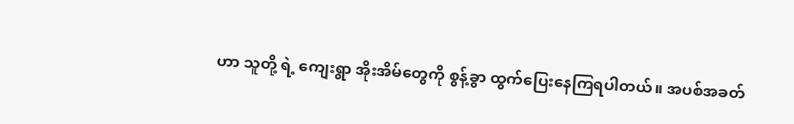ဟာ သူတို့ ရဲ့ ကျေးရွာ အိုးအိမ်တွေကို စွန့်ခွာ ထွက်ပြေးနေကြရပါတယ်။ အပစ်အခတ်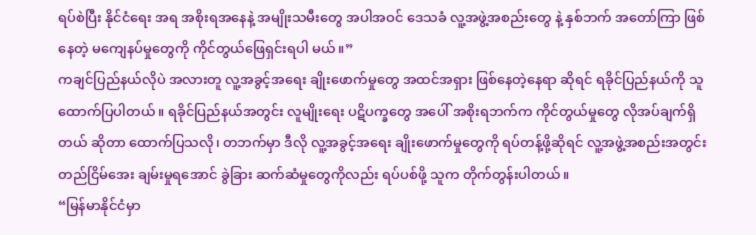ရပ်စဲပြီး နိုင်ငံရေး အရ အစိုးရအနေနဲ့ အမျိုးသမီးတွေ အပါအဝင် ဒေသခံ လူ့အဖွဲ့အစည်းတွေ နဲ့ နှစ်ဘက် အတော်ကြာ ဖြစ်နေတဲ့ မကျေနပ်မှုတွေကို ကိုင်တွယ်ဖြေရှင်းရပါ မယ်။”
ကချင်ပြည်နယ်လိုပဲ အလားတူ လူ့အခွင့်အရေး ချိုးဖောက်မှုတွေ အထင်အရှား ဖြစ်နေတဲ့နေရာ ဆိုရင် ရခိုင်ပြည်နယ်ကို သူ ထောက်ပြပါတယ်။ ရခိုင်ပြည်နယ်အတွင်း လူမျိုးရေး ပဋိပက္ခတွေ အပေါ် အစိုးရဘက်က ကိုင်တွယ်မှုတွေ လိုအပ်ချက်ရှိတယ် ဆိုတာ ထောက်ပြသလို၊ တဘက်မှာ ဒီလို လူ့အခွင့်အရေး ချိုးဖောက်မှုတွေကို ရပ်တန့်ဖို့ဆိုရင် လူ့အဖွဲ့အစည်းအတွင်း တည်ငြိမ်အေး ချမ်းမှုရအောင် ခွဲခြား ဆက်ဆံမှုတွေကိုလည်း ရပ်ပစ်ဖို့ သူက တိုက်တွန်းပါတယ်။
“မြန်မာနိုင်ငံမှာ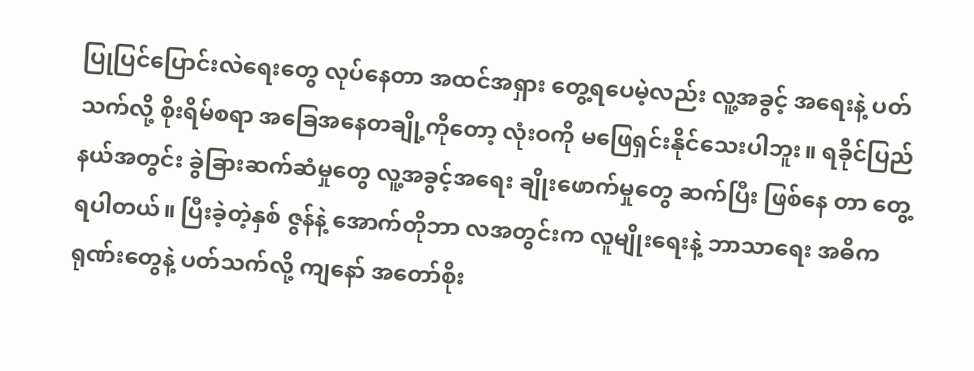ပြုပြင်ပြောင်းလဲရေးတွေ လုပ်နေတာ အထင်အရှား တွေ့ရပေမဲ့လည်း လူ့အခွင့် အရေးနဲ့ ပတ်သက်လို့ စိုးရိမ်စရာ အခြေအနေတချို့ကိုတော့ လုံးဝကို မဖြေရှင်းနိုင်သေးပါဘူး။ ရခိုင်ပြည်နယ်အတွင်း ခွဲခြားဆက်ဆံမှုတွေ လူ့အခွင့်အရေး ချိုးဖောက်မှုတွေ ဆက်ပြီး ဖြစ်နေ တာ တွေ့ရပါတယ်။ ပြီးခဲ့တဲ့နှစ် ဇွန်နဲ့ အောက်တိုဘာ လအတွင်းက လူမျိုးရေးနဲ့ ဘာသာရေး အဓိကရုဏ်းတွေနဲ့ ပတ်သက်လို့ ကျနော် အတော်စိုး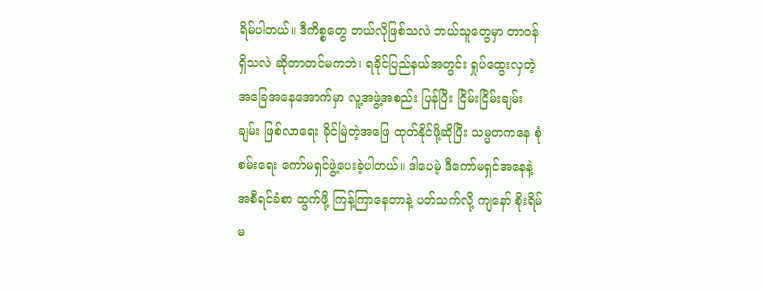ရိမ်ပါတယ်။ ဒီကိစ္စတွေ ဘယ်လိုဖြစ်သလဲ ဘယ်သူတွေမှာ တာဝန်ရှိသလဲ ဆိုတာတင်မကဘဲ၊ ရခိုင်ပြည်နယ်အတွင်း ရှုပ်ထွေးလှတဲ့ အခြေအနေအောက်မှာ လူ့အဖွဲ့အစည်း ပြန်ပြီး ငြိမ်းငြိမ်းချမ်းချမ်း ဖြစ်လာရေး ခိုင်မြဲတဲ့အဖြေ ထုတ်နိုင်ဖို့ဆိုပြီး သမ္မတကနေ စုံစမ်းရေး ကော်မရှင်ဖွဲ့ပေးခဲ့ပါတယ်။ ဒါပေမဲ့ ဒီကော်မရှင်အနေနဲ့ အစီရင်ခံစာ ထွက်ဖို့ ကြန့်ကြာနေတာနဲ့ ပတ်သက်လို့ ကျနော် စိုးရိမ်မ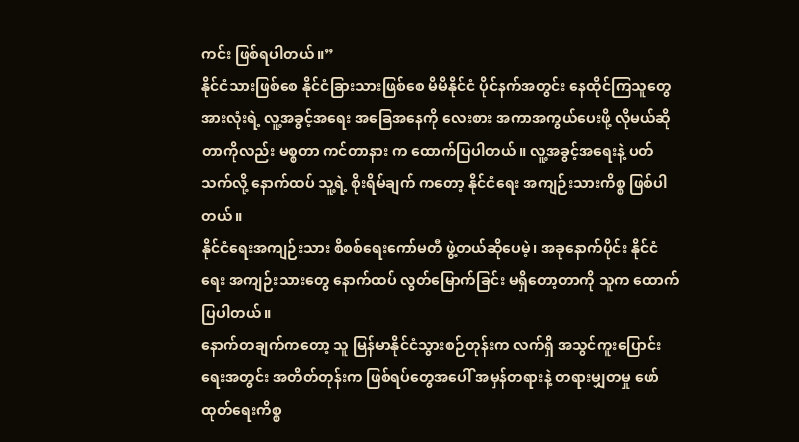ကင်း ဖြစ်ရပါတယ်။”
နိုင်ငံသားဖြစ်စေ နိုင်ငံခြားသားဖြစ်စေ မိမိနိုင်ငံ ပိုင်နက်အတွင်း နေထိုင်ကြသူတွေ အားလုံးရဲ့ လူ့အခွင့်အရေး အခြေအနေကို လေးစား အကာအကွယ်ပေးဖို့ လိုမယ်ဆိုတာကိုလည်း မစ္စတာ ကင်တာနား က ထောက်ပြပါတယ်။ လူ့အခွင့်အရေးနဲ့ ပတ်သက်လို့ နောက်ထပ် သူ့ရဲ့ စိုးရိမ်ချက် ကတော့ နိုင်ငံရေး အကျဉ်းသားကိစ္စ ဖြစ်ပါတယ်။
နိုင်ငံရေးအကျဉ်းသား စိစစ်ရေးကော်မတီ ဖွဲ့တယ်ဆိုပေမဲ့၊ အခုနောက်ပိုင်း နိုင်ငံရေး အကျဉ်းသားတွေ နောက်ထပ် လွတ်မြောက်ခြင်း မရှိတော့တာကို သူက ထောက်ပြပါတယ်။
နောက်တချက်ကတော့ သူ မြန်မာနိုင်ငံသွားစဉ်တုန်းက လက်ရှိ အသွင်ကူးပြောင်းရေးအတွင်း အတိတ်တုန်းက ဖြစ်ရပ်တွေအပေါ် အမှန်တရားနဲ့ တရားမျှတမှု ဖော်ထုတ်ရေးကိစ္စ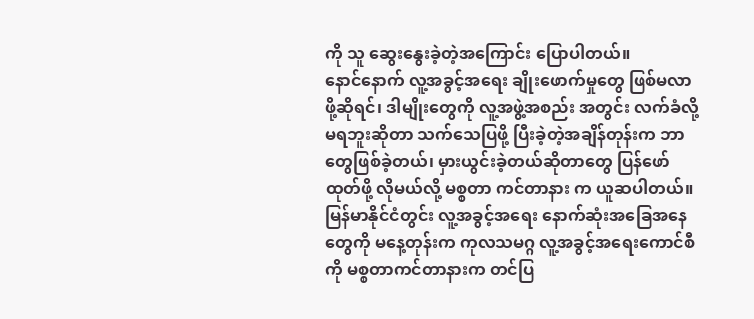ကို သူ ဆွေးနွေးခဲ့တဲ့အကြောင်း ပြောပါတယ်။
နောင်နောက် လူ့အခွင့်အရေး ချိုးဖောက်မှုတွေ ဖြစ်မလာဖို့ဆိုရင်၊ ဒါမျိုးတွေကို လူ့အဖွဲ့အစည်း အတွင်း လက်ခံလို့ မရဘူးဆိုတာ သက်သေပြဖို့ ပြီးခဲ့တဲ့အချိန်တုန်းက ဘာတွေဖြစ်ခဲ့တယ်၊ မှားယွင်းခဲ့တယ်ဆိုတာတွေ ပြန်ဖော်ထုတ်ဖို့ လိုမယ်လို့ မစ္စတာ ကင်တာနား က ယူဆပါတယ်။
မြန်မာနိုင်ငံတွင်း လူ့အခွင့်အရေး နောက်ဆုံးအခြေအနေတွေကို မနေ့တုန်းက ကုလသမဂ္ဂ လူ့အခွင့်အရေးကောင်စီကို မစ္စတာကင်တာနားက တင်ပြ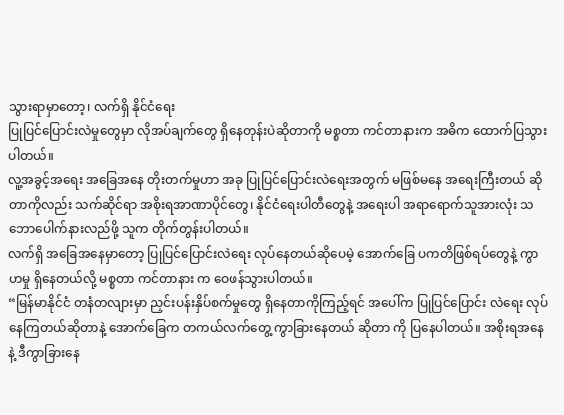သွားရာမှာတော့၊ လက်ရှိ နိုင်ငံရေး
ပြုပြင်ပြောင်းလဲမှုတွေမှာ လိုအပ်ချက်တွေ ရှိနေတုန်းပဲဆိုတာကို မစ္စတာ ကင်တာနားက အဓိက ထောက်ပြသွားပါတယ်။
လူ့အခွင့်အရေး အခြေအနေ တိုးတက်မှုဟာ အခု ပြုပြင်ပြောင်းလဲရေးအတွက် မဖြစ်မနေ အရေးကြီးတယ် ဆိုတာကိုလည်း သက်ဆိုင်ရာ အစိုးရအာဏာပိုင်တွေ၊ နိုင်ငံရေးပါတီတွေနဲ့ အရေးပါ အရာရောက်သူအားလုံး သဘောပေါက်နားလည်ဖို့ သူက တိုက်တွန်းပါတယ်။
လက်ရှိ အခြေအနေမှာတော့ ပြုပြင်ပြောင်းလဲရေး လုပ်နေတယ်ဆိုပေမဲ့ အောက်ခြေ ပကတိဖြစ်ရပ်တွေနဲ့ ကွာဟမှု ရှိနေတယ်လို့ မစ္စတာ ကင်တာနား က ဝေဖန်သွားပါတယ်။
“မြန်မာနိုင်ငံ တနံတလျားမှာ ညှင်းပန်းနှိပ်စက်မှုတွေ ရှိနေတာကိုကြည့်ရင် အပေါ်က ပြုပြင်ပြောင်း လဲရေး လုပ်နေကြတယ်ဆိုတာနဲ့ အောက်ခြေက တကယ်လက်တွေ့ ကွာခြားနေတယ် ဆိုတာ ကို ပြနေပါတယ်။ အစိုးရအနေနဲ့ ဒီကွာခြားနေ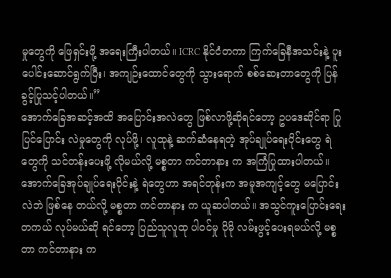မှုတွေကို ဖြေရှင်းဖို့ အရေးကြီးပါတယ်။ ICRC နိုင်ငံတကာ ကြက်ခြေနီအသင်းနဲ့ ပူးပေါင်းဆောင်ရွက်ပြီး၊ အကျဉ်းထောင်တွေကို သွားရောက် စစ်ဆေးတာတွေကို ပြန်ခွင့်ပြုသင့်ပါတယ်။”
အောက်ခြေအဆင့်အထိ အပြောင်းအလဲတွေ ဖြစ်လာဖို့ဆိုရင်တော့ ဥပဒေဆိုင်ရာ ပြုပြင်ပြောင်း လဲမှုတွေကို လုပ်ဖို့၊ လူထုနဲ့ ဆက်ဆံနေရတဲ့ အုပ်ချုပ်ရေးပိုင်းတွေ ရဲတွေကို သင်တန်းပေးဖို့ လိုမယ်လို့ မစ္စတာ ကင်တာနား က အကြံပြုထားပါတယ်။
အောက်ခြေအုပ်ချုပ်ရေးပိုင်းနဲ့ ရဲတွေဟာ အရင်တုန်းက အမူအကျင့်တွေ မပြောင်းလဲဘဲ ဖြစ်နေ တယ်လို့ မစ္စတာ ကင်တာနား က ယူဆပါတယ်။ အသွင်ကူးပြောင်းရေး တကယ် လုပ်မယ်ဆို ရင်တော့ ပြည်သူလူထု ပါဝင်မှု ပိုမို လမ်းဖွင့်ပေးရမယ်လို့ မစ္စတာ ကင်တာနား က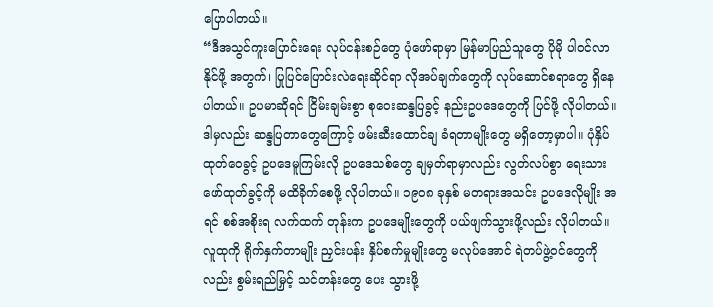ပြောပါတယ်။
“ဒီအသွင်ကူးပြောင်းရေး လုပ်ငန်းစဉ်တွေ ပုံဖော်ရာမှာ မြန်မာပြည်သူတွေ ပိုမို ပါဝင်လာနိုင်ဖို့ အတွက်၊ ပြုပြင်ပြောင်းလဲရေးဆိုင်ရာ လိုအပ်ချက်တွေကို လုပ်ဆောင်စရာတွေ ရှိနေပါတယ်။ ဥပမာဆိုရင် ငြိမ်းချမ်းစွာ စုဝေးဆန္ဒပြခွင့် နည်းဥပဒေတွေကို ပြင်ဖို့ လိုပါတယ်။ ဒါမှလည်း ဆန္ဒပြတာတွေကြောင့် ဖမ်းဆီးထောင်ချ ခံရတာမျိုးတွေ မရှိတော့မှာပါ။ ပုံနှိပ်ထုတ်ဝေခွင့် ဥပဒေမူကြမ်းလို ဥပဒေသစ်တွေ ချမှတ်ရာမှာလည်း လွတ်လပ်စွာ ရေးသားဖော်ထုတ်ခွင့်ကို မထိခိုက်စေဖို့ လိုပါတယ်။ ၁၉၀၈ ခုနှစ် မတရားအသင်း ဥပဒေလိုမျိုး အရင် စစ်အစိုးရ လက်ထက် တုန်းက ဥပဒေမျိုးတွေကို ပယ်ဖျက်သွားဖို့လည်း လိုပါတယ်။ လူထုကို ရိုက်နှက်တာမျိုး ညှင်းပန်း နှိပ်စက်မှုမျိုးတွေ မလုပ်အောင် ရဲတပ်ဖွဲ့ဝင်တွေကိုလည်း စွမ်းရည်မြှင့် သင်တန်းတွေ ပေး သွားဖို့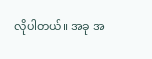လိုပါတယ်။ အခု အ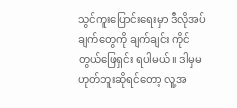သွင်ကူးပြောင်းရေးမှာ ဒီလိုအပ်ချက်တွေကို ချက်ချင်း ကိုင်တွယ်ဖြေရှင်း ရပါမယ်။ ဒါမှမဟုတ်ဘူးဆိုရင်တော့ လူ့အ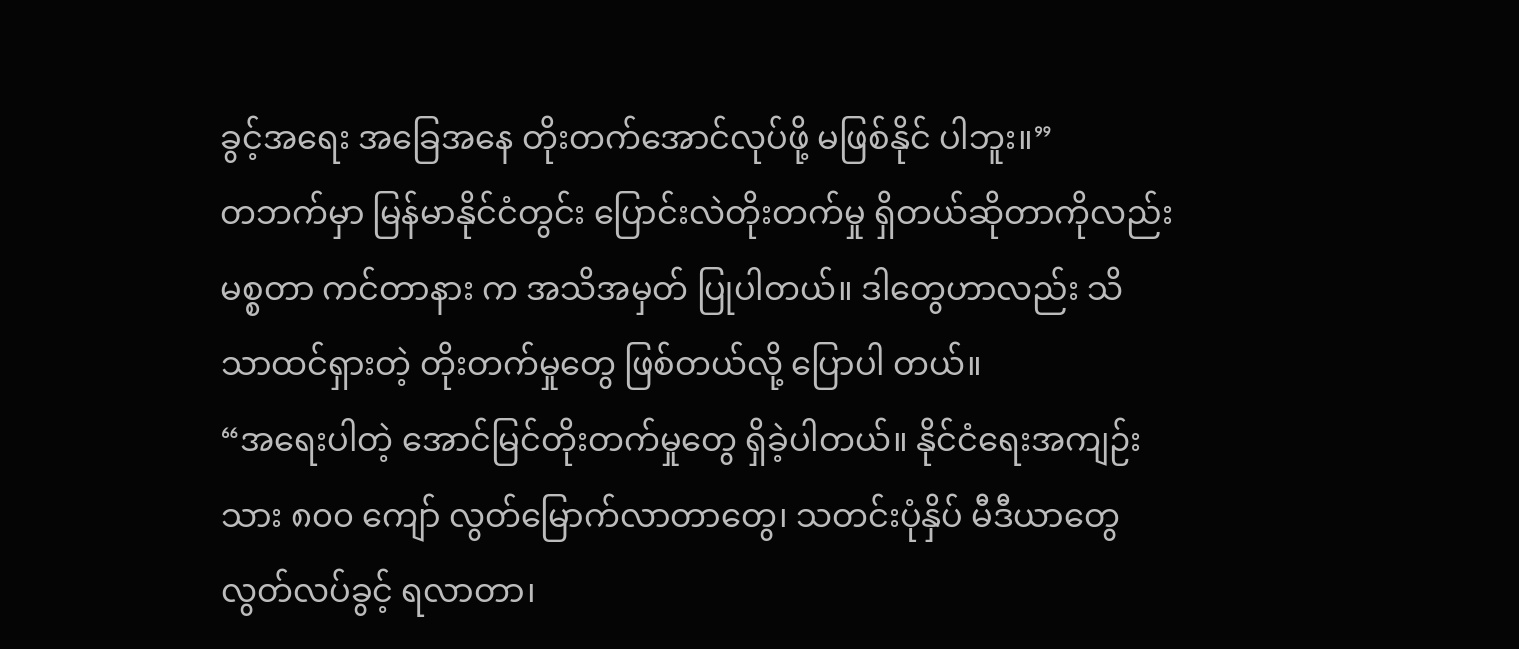ခွင့်အရေး အခြေအနေ တိုးတက်အောင်လုပ်ဖို့ မဖြစ်နိုင် ပါဘူး။”
တဘက်မှာ မြန်မာနိုင်ငံတွင်း ပြောင်းလဲတိုးတက်မှု ရှိတယ်ဆိုတာကိုလည်း မစ္စတာ ကင်တာနား က အသိအမှတ် ပြုပါတယ်။ ဒါတွေဟာလည်း သိသာထင်ရှားတဲ့ တိုးတက်မှုတွေ ဖြစ်တယ်လို့ ပြောပါ တယ်။
“အရေးပါတဲ့ အောင်မြင်တိုးတက်မှုတွေ ရှိခဲ့ပါတယ်။ နိုင်ငံရေးအကျဉ်းသား ၈၀၀ ကျော် လွတ်မြောက်လာတာတွေ၊ သတင်းပုံနှိပ် မီဒီယာတွေ လွတ်လပ်ခွင့် ရလာတာ၊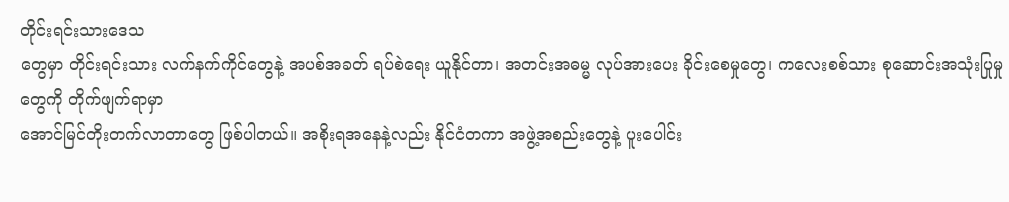တိုင်းရင်းသားဒေသ
တွေမှာ တိုင်းရင်းသား လက်နက်ကိုင်တွေနဲ့ အပစ်အခတ် ရပ်စဲရေး ယူနိုင်တာ၊ အတင်းအဓမ္မ လုပ်အားပေး ခိုင်းစေမှုတွေ၊ ကလေးစစ်သား စုဆောင်းအသုံးပြုမှုတွေကို တိုက်ဖျက်ရာမှာ
အောင်မြင်တိုးတက်လာတာတွေ ဖြစ်ပါတယ်။ အစိုးရအနေနဲ့လည်း နိုင်ငံတကာ အဖွဲ့အစည်းတွေနဲ့ ပူးပေါင်း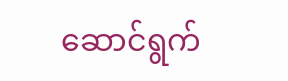ဆောင်ရွက်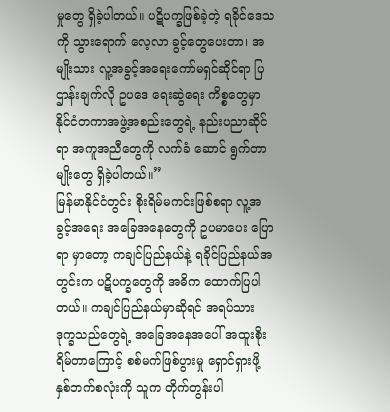မှုတွေ ရှိခဲ့ပါတယ်။ ပဋိပက္ခဖြစ်ခဲ့တဲ့ ရခိုင်ဒေသကို သွားရောက် လေ့လာ ခွင့်တွေပေးတာ၊ အမျိုးသား လူ့အခွင့်အရေးကော်မရှင်ဆိုင်ရာ ပြဌာန်းချက်လို ဥပဒေ ရေးဆွဲရေး ကိစ္စတွေမှာ နိုင်ငံတကာအဖွဲ့အစည်းတွေရဲ့ နည်းပညာဆိုင်ရာ အကူအညီတွေကို လက်ခံ ဆောင် ရွက်တာမျိုးတွေ ရှိခဲ့ပါတယ်။”
မြန်မာနိုင်ငံတွင်း စိုးရိမ်မကင်းဖြစ်စရာ လူ့အခွင့်အရေး အခြေအနေတွေကို ဥပမာပေး ပြောရာ မှာတော့ ကချင်ပြည်နယ်နဲ့ ရခိုင်ပြည်နယ်အတွင်းက ပဋိပက္ခတွေကို အဓိက ထောက်ပြပါတယ်။ ကချင်ပြည်နယ်မှာဆိုရင် အရပ်သား ဒုက္ခသည်တွေရဲ့ အခြေအနေအပေါ် အထူးစိုးရိမ်တာကြောင့် စစ်မက်ဖြစ်ပွားမှု ရှောင်ရှားဖို့ နှစ်ဘက်စလုံးကို သူက တိုက်တွန်းပါ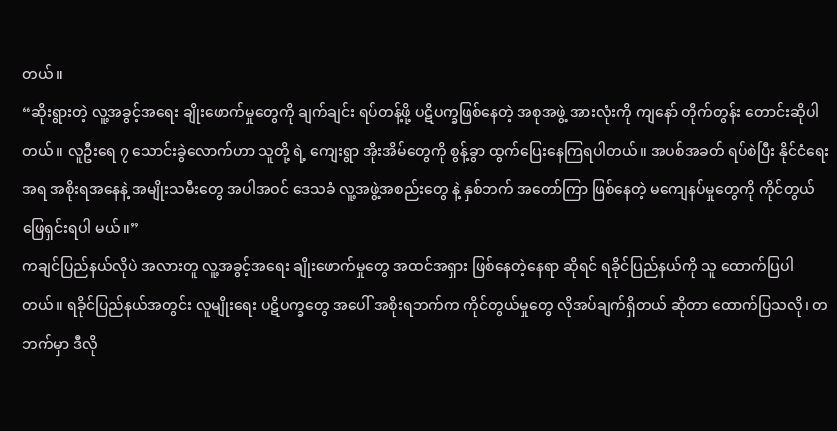တယ်။
“ဆိုးရွားတဲ့ လူ့အခွင့်အရေး ချိုးဖောက်မှုတွေကို ချက်ချင်း ရပ်တန့်ဖို့ ပဋိပက္ခဖြစ်နေတဲ့ အစုအဖွဲ့ အားလုံးကို ကျနော် တိုက်တွန်း တောင်းဆိုပါတယ်။ လူဦးရေ ၇ သောင်းခွဲလောက်ဟာ သူတို့ ရဲ့ ကျေးရွာ အိုးအိမ်တွေကို စွန့်ခွာ ထွက်ပြေးနေကြရပါတယ်။ အပစ်အခတ် ရပ်စဲပြီး နိုင်ငံရေး အရ အစိုးရအနေနဲ့ အမျိုးသမီးတွေ အပါအဝင် ဒေသခံ လူ့အဖွဲ့အစည်းတွေ နဲ့ နှစ်ဘက် အတော်ကြာ ဖြစ်နေတဲ့ မကျေနပ်မှုတွေကို ကိုင်တွယ်ဖြေရှင်းရပါ မယ်။”
ကချင်ပြည်နယ်လိုပဲ အလားတူ လူ့အခွင့်အရေး ချိုးဖောက်မှုတွေ အထင်အရှား ဖြစ်နေတဲ့နေရာ ဆိုရင် ရခိုင်ပြည်နယ်ကို သူ ထောက်ပြပါတယ်။ ရခိုင်ပြည်နယ်အတွင်း လူမျိုးရေး ပဋိပက္ခတွေ အပေါ် အစိုးရဘက်က ကိုင်တွယ်မှုတွေ လိုအပ်ချက်ရှိတယ် ဆိုတာ ထောက်ပြသလို၊ တဘက်မှာ ဒီလို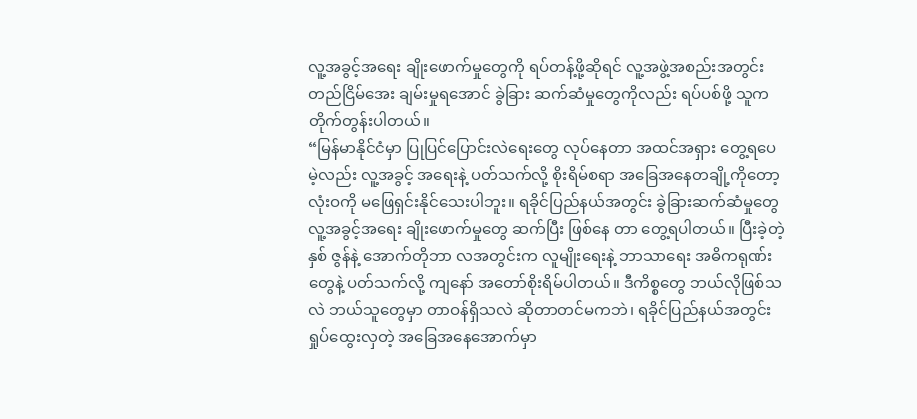လူ့အခွင့်အရေး ချိုးဖောက်မှုတွေကို ရပ်တန့်ဖို့ဆိုရင် လူ့အဖွဲ့အစည်းအတွင်း တည်ငြိမ်အေး ချမ်းမှုရအောင် ခွဲခြား ဆက်ဆံမှုတွေကိုလည်း ရပ်ပစ်ဖို့ သူက တိုက်တွန်းပါတယ်။
“မြန်မာနိုင်ငံမှာ ပြုပြင်ပြောင်းလဲရေးတွေ လုပ်နေတာ အထင်အရှား တွေ့ရပေမဲ့လည်း လူ့အခွင့် အရေးနဲ့ ပတ်သက်လို့ စိုးရိမ်စရာ အခြေအနေတချို့ကိုတော့ လုံးဝကို မဖြေရှင်းနိုင်သေးပါဘူး။ ရခိုင်ပြည်နယ်အတွင်း ခွဲခြားဆက်ဆံမှုတွေ လူ့အခွင့်အရေး ချိုးဖောက်မှုတွေ ဆက်ပြီး ဖြစ်နေ တာ တွေ့ရပါတယ်။ ပြီးခဲ့တဲ့နှစ် ဇွန်နဲ့ အောက်တိုဘာ လအတွင်းက လူမျိုးရေးနဲ့ ဘာသာရေး အဓိကရုဏ်းတွေနဲ့ ပတ်သက်လို့ ကျနော် အတော်စိုးရိမ်ပါတယ်။ ဒီကိစ္စတွေ ဘယ်လိုဖြစ်သလဲ ဘယ်သူတွေမှာ တာဝန်ရှိသလဲ ဆိုတာတင်မကဘဲ၊ ရခိုင်ပြည်နယ်အတွင်း ရှုပ်ထွေးလှတဲ့ အခြေအနေအောက်မှာ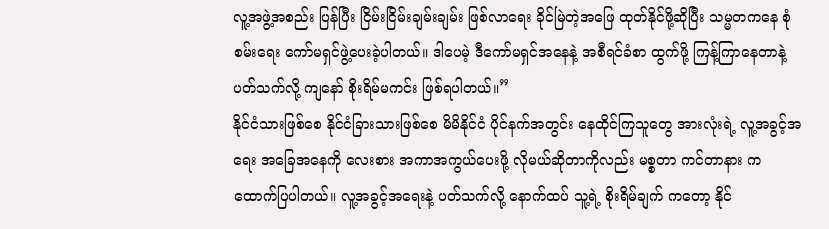လူ့အဖွဲ့အစည်း ပြန်ပြီး ငြိမ်းငြိမ်းချမ်းချမ်း ဖြစ်လာရေး ခိုင်မြဲတဲ့အဖြေ ထုတ်နိုင်ဖို့ဆိုပြီး သမ္မတကနေ စုံစမ်းရေး ကော်မရှင်ဖွဲ့ပေးခဲ့ပါတယ်။ ဒါပေမဲ့ ဒီကော်မရှင်အနေနဲ့ အစီရင်ခံစာ ထွက်ဖို့ ကြန့်ကြာနေတာနဲ့ ပတ်သက်လို့ ကျနော် စိုးရိမ်မကင်း ဖြစ်ရပါတယ်။”
နိုင်ငံသားဖြစ်စေ နိုင်ငံခြားသားဖြစ်စေ မိမိနိုင်ငံ ပိုင်နက်အတွင်း နေထိုင်ကြသူတွေ အားလုံးရဲ့ လူ့အခွင့်အရေး အခြေအနေကို လေးစား အကာအကွယ်ပေးဖို့ လိုမယ်ဆိုတာကိုလည်း မစ္စတာ ကင်တာနား က ထောက်ပြပါတယ်။ လူ့အခွင့်အရေးနဲ့ ပတ်သက်လို့ နောက်ထပ် သူ့ရဲ့ စိုးရိမ်ချက် ကတော့ နိုင်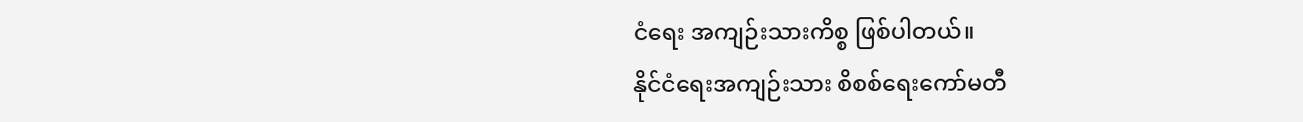ငံရေး အကျဉ်းသားကိစ္စ ဖြစ်ပါတယ်။
နိုင်ငံရေးအကျဉ်းသား စိစစ်ရေးကော်မတီ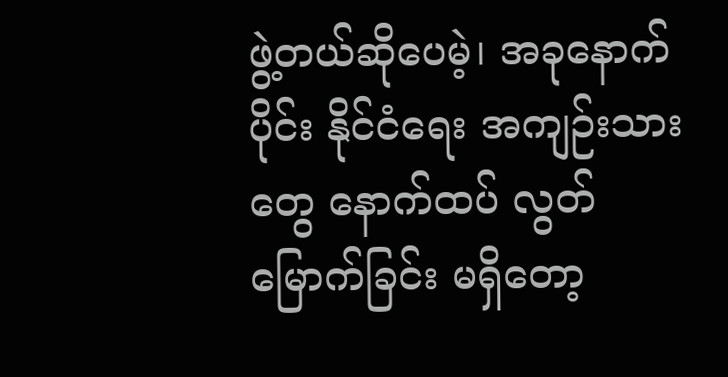ဖွဲ့တယ်ဆိုပေမဲ့၊ အခုနောက်ပိုင်း နိုင်ငံရေး အကျဉ်းသားတွေ နောက်ထပ် လွတ်မြောက်ခြင်း မရှိတော့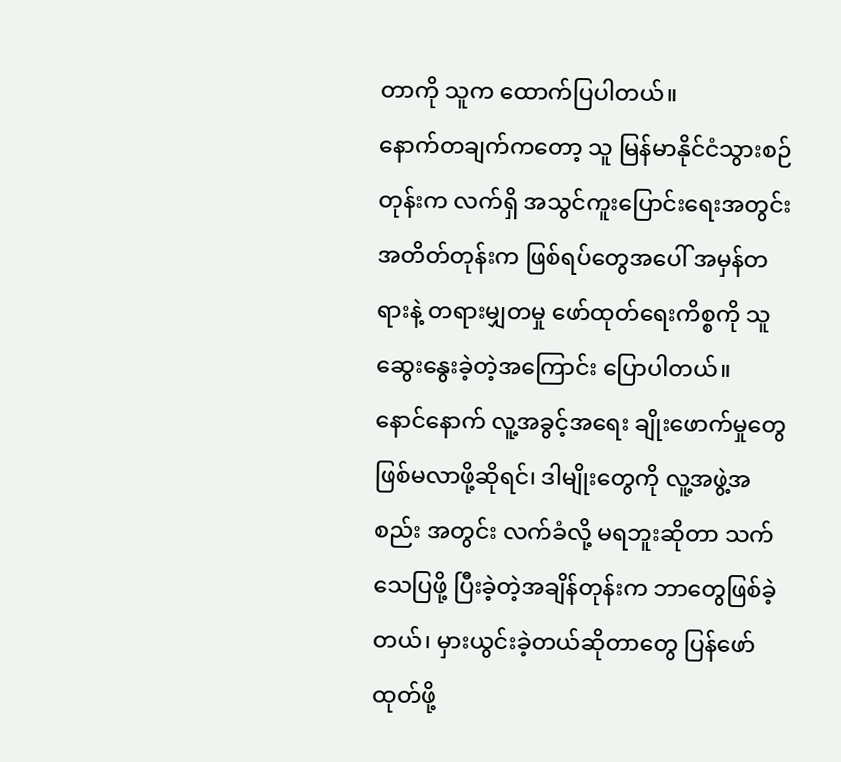တာကို သူက ထောက်ပြပါတယ်။
နောက်တချက်ကတော့ သူ မြန်မာနိုင်ငံသွားစဉ်တုန်းက လက်ရှိ အသွင်ကူးပြောင်းရေးအတွင်း အတိတ်တုန်းက ဖြစ်ရပ်တွေအပေါ် အမှန်တရားနဲ့ တရားမျှတမှု ဖော်ထုတ်ရေးကိစ္စကို သူ ဆွေးနွေးခဲ့တဲ့အကြောင်း ပြောပါတယ်။
နောင်နောက် လူ့အခွင့်အရေး ချိုးဖောက်မှုတွေ ဖြစ်မလာဖို့ဆိုရင်၊ ဒါမျိုးတွေကို လူ့အဖွဲ့အစည်း အတွင်း လက်ခံလို့ မရဘူးဆိုတာ သက်သေပြဖို့ ပြီးခဲ့တဲ့အချိန်တုန်းက ဘာတွေဖြစ်ခဲ့တယ်၊ မှားယွင်းခဲ့တယ်ဆိုတာတွေ ပြန်ဖော်ထုတ်ဖို့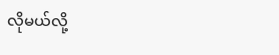လိုမယ်လို့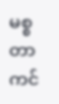မစ္စတာ ကင်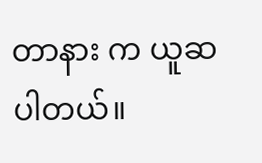တာနား က ယူဆပါတယ်။